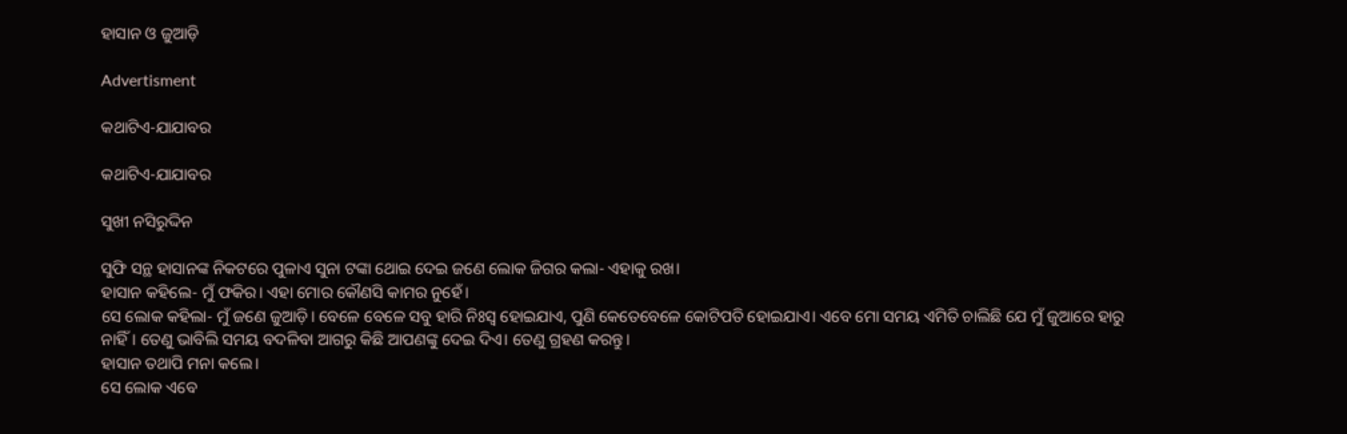ହାସାନ ଓ ଜୁଆଡ଼ି

Advertisment

କଥାଟିଏ-ଯାଯାବର

କଥାଟିଏ-ଯାଯାବର

ସୁଖୀ ନସିରୁଦ୍ଦିନ

ସୁଫି ସନ୍ଥ ହାସାନଙ୍କ ନିକଟରେ ପୁଳାଏ ସୁନା ଟଙ୍କା ଥୋଇ ଦେଇ ଜଣେ ଲୋକ ଜିଗର କଲା- ଏହାକୁ ରଖ।
ହାସାନ କହିଲେ- ମୁଁ ଫକିର। ଏହା ମୋର କୌଣସି କାମର ନୁହେଁ।
ସେ ଲୋକ କହିଲା- ମୁଁ ଜଣେ ଜୁଆଡ଼ି। ବେଳେ ବେଳେ ସବୁ ହାରି ନିଃସ୍ବ ହୋଇଯା‌ଏ, ପୁଣି କେତେବେଳେ କୋଟିପତି ହୋଇଯାଏ। ଏବେ ମୋ ସମୟ ଏମିତି ଚାଲିଛି ଯେ ମୁଁ ଜୁଆରେ ହାରୁ ନାହିଁ। ତେଣୁ ଭାବିଲି ସମୟ ବଦଳିବା ଆଗରୁ କିଛି ଆପଣଙ୍କୁ ଦେଇ ଦିଏ। ତେଣୁ ଗ୍ରହଣ କରନ୍ତୁ।
ହାସାନ ତଥାପି ମନା କଲେ।
ସେ ଲୋକ ଏବେ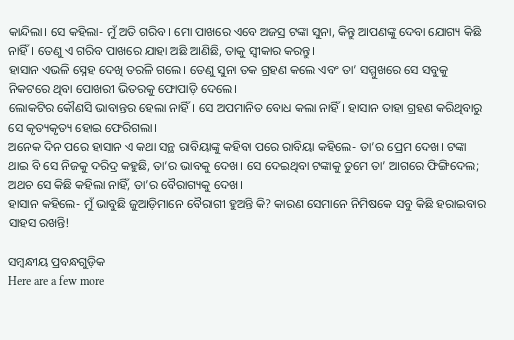କାନ୍ଦିଲା। ସେ କହିଲା- ମୁଁ ଅତି ଗରିବ। ମୋ ପାଖରେ ଏବେ ଅଜସ୍ର ଟଙ୍କା ସୁନା, କିନ୍ତୁ ଆପଣଙ୍କୁ ଦେବା ଯୋଗ୍ୟ କିଛି ନାହିଁ। ତେଣୁ ଏ ଗରିବ ପାଖରେ ଯାହା ଅଛି ଆଣିଛି, ତାକୁ ସ୍ବୀକାର କରନ୍ତୁ।
ହାସାନ ଏଭଳି ସ୍ନେହ ଦେଖି ତରଳି ଗଲେ। ତେଣୁ ସୁନା ତକ ଗ୍ରହଣ କଲେ ଏବଂ ତା’ ସମ୍ମୁଖରେ ସେ ସବୁକୁ ନିକଟରେ ଥିବା ପୋଖରୀ ଭିତରକୁ ଫୋପାଡ଼ି ଦେଲେ।
ଲୋକଟିର କୌଣସି ଭାବାନ୍ତର ହେଲା ନାହିଁ। ସେ ଅପମାନିତ ବୋଧ କଲା ନାହିଁ। ହାସାନ ତାହା ଗ୍ରହଣ କରିଥିବାରୁ ସେ କୃତ୍ୟକୃତ୍ୟ ହୋଇ ଫେରିଗଲା।
ଅନେକ ଦିନ ପରେ ହାସାନ ଏ କଥା ସନ୍ଥ ରାବିୟାଙ୍କୁ କହିବା ପରେ ରାବିୟା କହିଲେ- ତା’ର ପ୍ରେମ ଦେଖ। ଟଙ୍କା ଥାଇ ବି ସେ ନିଜକୁ ଦରିଦ୍ର କହୁଛି, ତା’ର ଭାବକୁ ଦେଖ। ସେ ଦେଇଥିବା ଟଙ୍କାକୁ ତୁମେ ତା’ ଆଗରେ ଫିଙ୍ଗିଦେଲ; ଅଥଚ ସେ କିଛି କହିଲା ନାହିଁ, ତା’ର ବୈରାଗ୍ୟକୁ ଦେଖ।
ହାସାନ କହିଲେ- ମୁଁ ଭାବୁଛି ଜୁଆଡ଼ିମାନେ ବୈରାଗୀ ହୁଅନ୍ତି କି? କାରଣ ସେମାନେ ନିମିଷକେ ସବୁ କିଛି ହରାଇବାର ସାହସ ରଖନ୍ତି!

ସମ୍ବନ୍ଧୀୟ ପ୍ରବନ୍ଧଗୁଡ଼ିକ
Here are a few more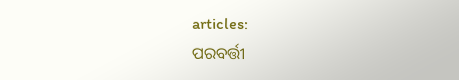articles:
ପରବର୍ତ୍ତୀ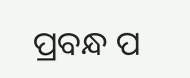ପ୍ରବନ୍ଧ ପ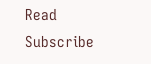Read
Subscribe